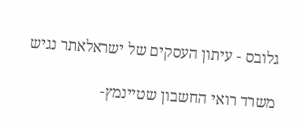גלובס - עיתון העסקים של ישראלאתר נגיש

משרד רואי החשבון שטיינמץ-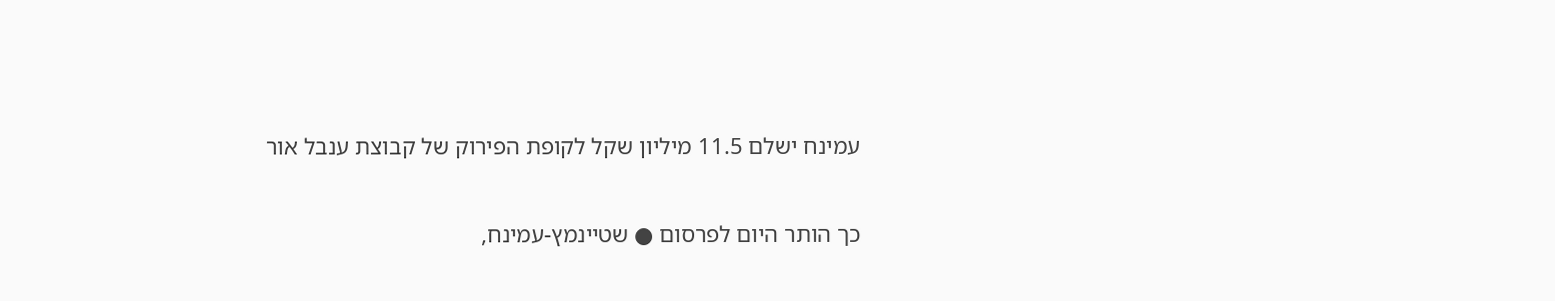עמינח ישלם 11.5 מיליון שקל לקופת הפירוק של קבוצת ענבל אור

כך הותר היום לפרסום ● שטיינמץ-עמינח,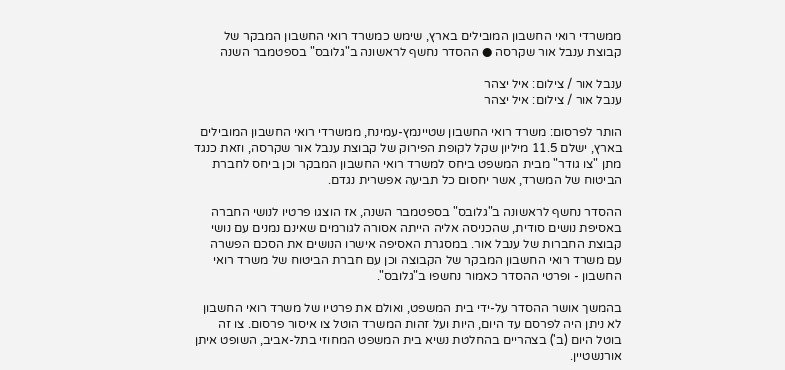ממשרדי רואי החשבון המובילים בארץ, שימש כמשרד רואי החשבון המבקר של קבוצת ענבל אור שקרסה ● ההסדר נחשף לראשונה ב"גלובס" בספטמבר השנה

ענבל אור / צילום: איל יצהר
ענבל אור / צילום: איל יצהר

הותר לפרסום: משרד רואי החשבון שטיינמץ-עמינח, ממשרדי רואי החשבון המובילים בארץ, ישלם 11.5 מיליון שקל לקופת הפירוק של קבוצת ענבל אור שקרסה, וזאת כנגד מתן "צו גודר" מבית המשפט ביחס למשרד רואי החשבון המבקר וכן ביחס לחברת הביטוח של המשרד, אשר יחסום כל תביעה אפשרית נגדם.

ההסדר נחשף לראשונה ב"גלובס" בספטמבר השנה, אז הוצגו פרטיו לנושי החברה באסיפת נושים סודית, שהכניסה אליה הייתה אסורה לגורמים שאינם נמנים עם נושי קבוצת החברות של ענבל אור. במסגרת האסיפה אישרו הנושים את הסכם הפשרה עם משרד רואי החשבון המבקר של הקבוצה וכן עם חברת הביטוח של משרד רואי החשבון - ופרטי ההסדר כאמור נחשפו ב"גלובס".

בהמשך אושר ההסדר על-ידי בית המשפט, ואולם את פרטיו של משרד רואי החשבון לא ניתן היה לפרסם עד היום, היות ועל זהות המשרד הוטל צו איסור פרסום. צו זה בוטל היום (ב') בצהריים בהחלטת נשיא בית המשפט המחוזי בתל-אביב, השופט איתן אורנשטיין.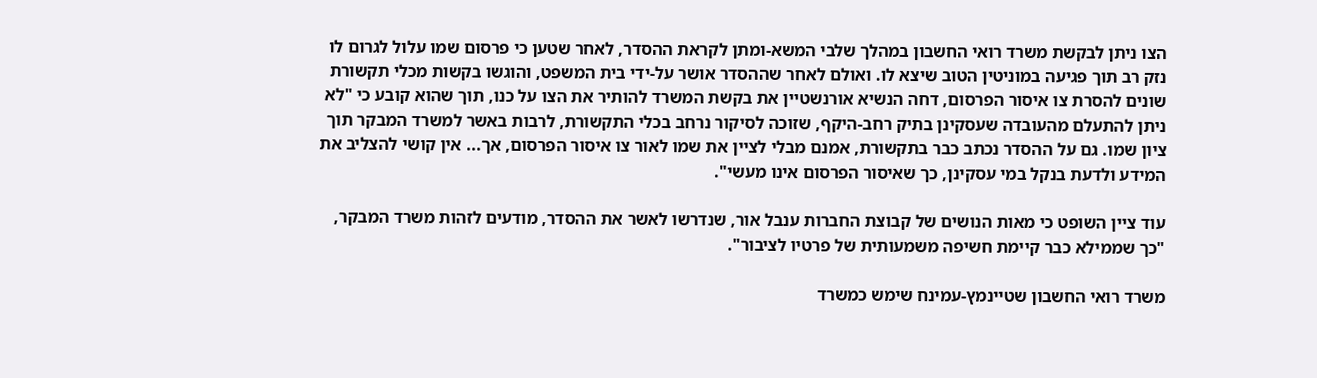הצו ניתן לבקשת משרד רואי החשבון במהלך שלבי המשא-ומתן לקראת ההסדר, לאחר שטען כי פרסום שמו עלול לגרום לו נזק רב תוך פגיעה במוניטין הטוב שיצא לו. ואולם לאחר שההסדר אושר על-ידי בית המשפט, והוגשו בקשות מכלי תקשורת שונים להסרת צו איסור הפרסום, דחה הנשיא אורנשטיין את בקשת המשרד להותיר את הצו על כנו, תוך שהוא קובע כי "לא ניתן להתעלם מהעובדה שעסקינן בתיק רחב-היקף, שזוכה לסיקור נרחב בכלי התקשורת, לרבות באשר למשרד המבקר תוך ציון שמו. גם על ההסדר נכתב כבר בתקשורת, אמנם מבלי לציין את שמו לאור צו איסור הפרסום, אך... אין קושי להצליב את המידע ולדעת בנקל במי עסקינן, כך שאיסור הפרסום אינו מעשי".

עוד ציין השופט כי מאות הנושים של קבוצת החברות ענבל אור, שנדרשו לאשר את ההסדר, מודעים לזהות משרד המבקר, "כך שממילא כבר קיימת חשיפה משמעותית של פרטיו לציבור".

משרד רואי החשבון שטיינמץ-עמינח שימש כמשרד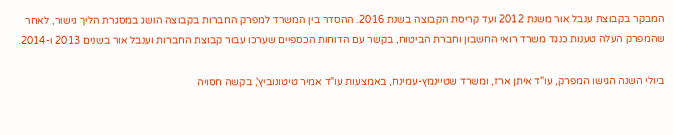המבקר בקבוצת ענבל אור משנת 2012 ועד קריסת הקבוצה בשנת 2016. ההסדר בין המשרד למפרק החברות בקבוצה הושג במסגרת הליך גישור, לאחר שהמפרק העלה טענות כנגד משרד רואי החשבון וחברת הביטוח, בקשר עם הדוחות הכספיים שערכו עבור קבוצת החברות וענבל אור בשנים 2013 ו-2014.

ביולי השנה הגישו המפרק, עו"ד איתן ארז, ומשרד שטיינמץ-עמינח, באמצעות עו"ד אמיר טיטונוביץ', בקשה חסויה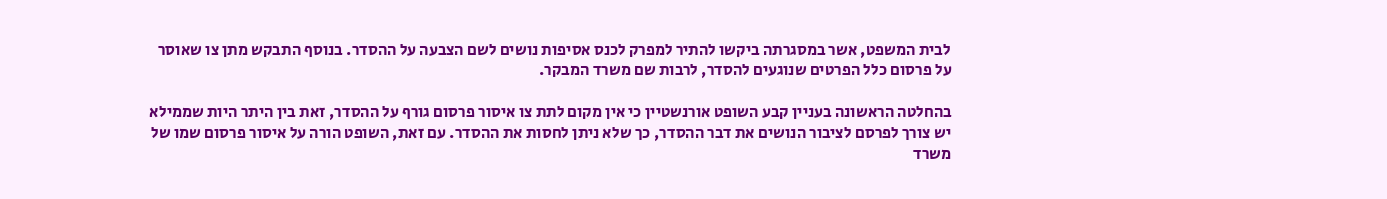לבית המשפט, אשר במסגרתה ביקשו להתיר למפרק לכנס אסיפות נושים לשם הצבעה על ההסדר. בנוסף התבקש מתן צו שאוסר על פרסום כלל הפרטים שנוגעים להסדר, לרבות שם משרד המבקר.

בהחלטה הראשונה בעניין קבע השופט אורנשטיין כי אין מקום לתת צו איסור פרסום גורף על ההסדר, זאת בין היתר היות שממילא יש צורך לפרסם לציבור הנושים את דבר ההסדר, כך שלא ניתן לחסות את ההסדר. עם זאת, השופט הורה על איסור פרסום שמו של משרד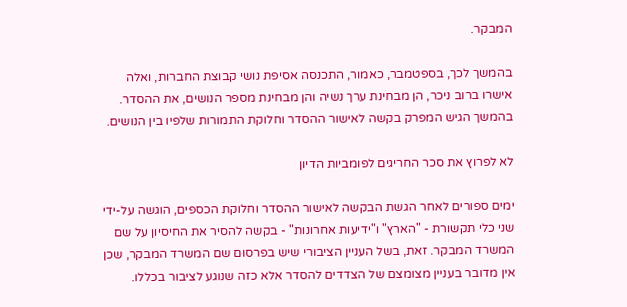המבקר.

בהמשך לכך, בספטמבר, כאמור, התכנסה אסיפת נושי קבוצת החברות, ואלה אישרו ברוב ניכר, הן מבחינת ערך נשיה והן מבחינת מספר הנושים, את ההסדר. בהמשך הגיש המפרק בקשה לאישור ההסדר וחלוקת התמורות שלפיו בין הנושים.

לא לפרוץ את סכר החריגים לפומביות הדיון

ימים ספורים לאחר הגשת הבקשה לאישור ההסדר וחלוקת הכספים, הוגשה על-ידי שני כלי תקשורת - "הארץ" ו"ידיעות אחרונות" - בקשה להסיר את החיסיון על שם המשרד המבקר. זאת, בשל העניין הציבורי שיש בפרסום שם המשרד המבקר, שכן אין מדובר בעניין מצומצם של הצדדים להסדר אלא כזה שנוגע לציבור בכללו.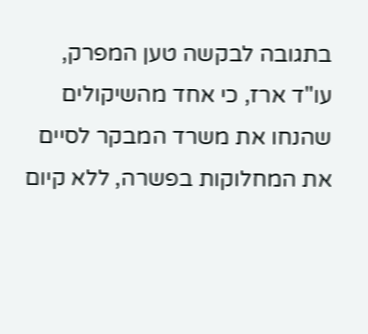בתגובה לבקשה טען המפרק, עו"ד ארז, כי אחד מהשיקולים שהנחו את משרד המבקר לסיים את המחלוקות בפשרה, ללא קיום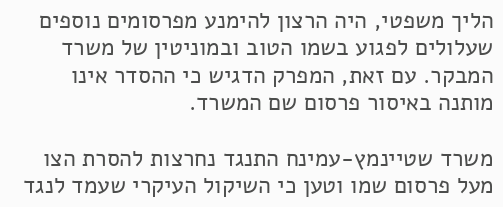הליך משפטי, היה הרצון להימנע מפרסומים נוספים שעלולים לפגוע בשמו הטוב ובמוניטין של משרד המבקר. עם זאת, המפרק הדגיש כי ההסדר אינו מותנה באיסור פרסום שם המשרד.

משרד שטיינמץ-עמינח התנגד נחרצות להסרת הצו מעל פרסום שמו וטען כי השיקול העיקרי שעמד לנגד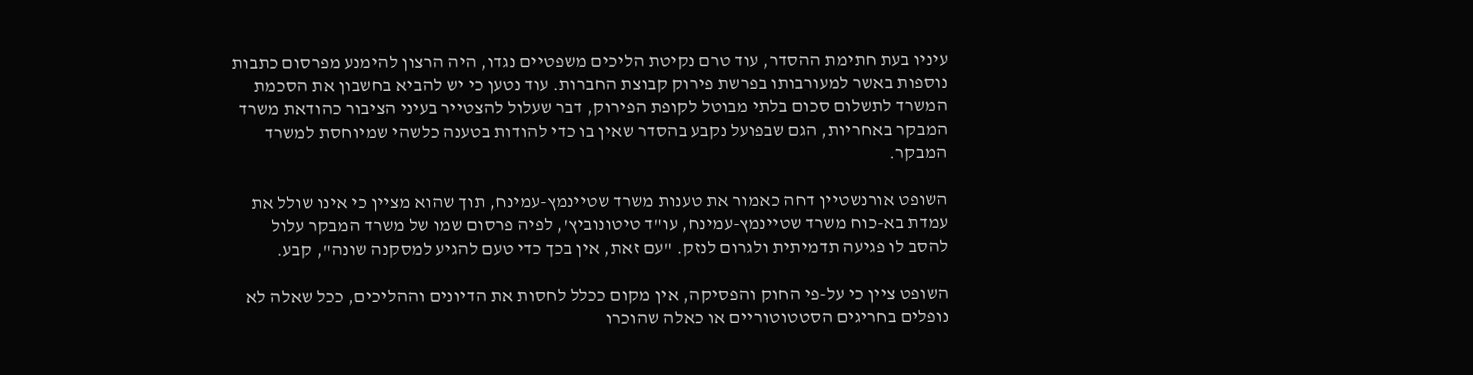עיניו בעת חתימת ההסדר, עוד טרם נקיטת הליכים משפטיים נגדו, היה הרצון להימנע מפרסום כתבות נוספות באשר למעורבותו בפרשת פירוק קבוצת החברות. עוד נטען כי יש להביא בחשבון את הסכמת המשרד לתשלום סכום בלתי מבוטל לקופת הפירוק, דבר שעלול להצטייר בעיני הציבור כהודאת משרד המבקר באחריות, הגם שבפועל נקבע בהסדר שאין בו כדי להודות בטענה כלשהי שמיוחסת למשרד המבקר.

השופט אורנשטיין דחה כאמור את טענות משרד שטיינמץ-עמינח, תוך שהוא מציין כי אינו שולל את עמדת בא-כוח משרד שטיינמץ-עמינח, עו"ד טיטונוביץ', לפיה פרסום שמו של משרד המבקר עלול להסב לו פגיעה תדמיתית ולגרום לנזק. "עם זאת, אין בכך כדי טעם להגיע למסקנה שונה", קבע.

השופט ציין כי על-פי החוק והפסיקה, אין מקום ככלל לחסות את הדיונים וההליכים, ככל שאלה לא נופלים בחריגים הסטטוטוריים או כאלה שהוכרו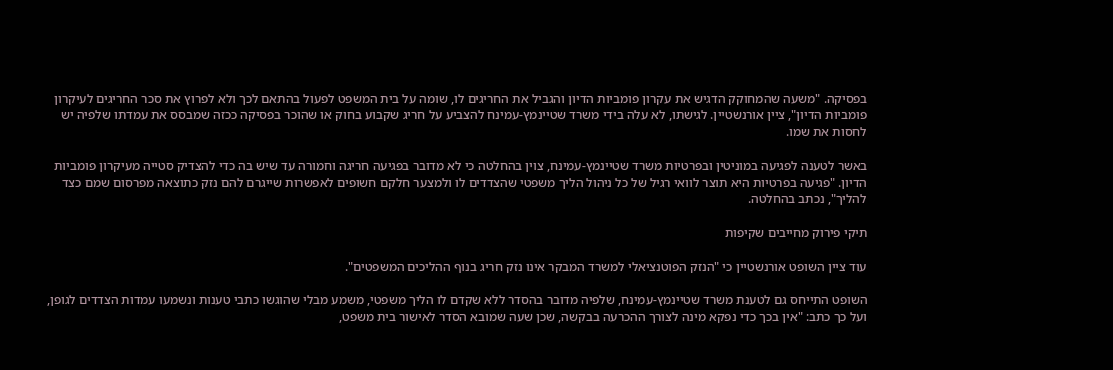בפסיקה. "משעה שהמחוקק הדגיש את עקרון פומביות הדיון והגביל את החריגים לו, שומה על בית המשפט לפעול בהתאם לכך ולא לפרוץ את סכר החריגים לעיקרון פומביות הדיון", ציין אורנשטיין. לגישתו, לא עלה בידי משרד שטיינמץ-עמינח להצביע על חריג שקבוע בחוק או שהוכר בפסיקה ככזה שמבסס את עמדתו שלפיה יש לחסות את שמו.

באשר לטענה לפגיעה במוניטין ובפרטיות משרד שטיינמץ-עמינח, צוין בהחלטה כי לא מדובר בפגיעה חריגה וחמורה עד שיש בה כדי להצדיק סטייה מעיקרון פומביות הדיון. "פגיעה בפרטיות היא תוצר לוואי רגיל של כל ניהול הליך משפטי שהצדדים לו ולמצער חלקם חשופים לאפשרות שייגרם להם נזק כתוצאה מפרסום שמם כצד להליך", נכתב בהחלטה.

תיקי פירוק מחייבים שקיפות

עוד ציין השופט אורנשטיין כי "הנזק הפוטנציאלי למשרד המבקר אינו נזק חריג בנוף ההליכים המשפטים".

השופט התייחס גם לטענת משרד שטיינמץ-עמינח, שלפיה מדובר בהסדר ללא שקדם לו הליך משפטי, משמע מבלי שהוגשו כתבי טענות ונשמעו עמדות הצדדים לגופן, ועל כך כתב: "אין בכך כדי נפקא מינה לצורך ההכרעה בבקשה, שכן שעה שמובא הסדר לאישור בית משפט,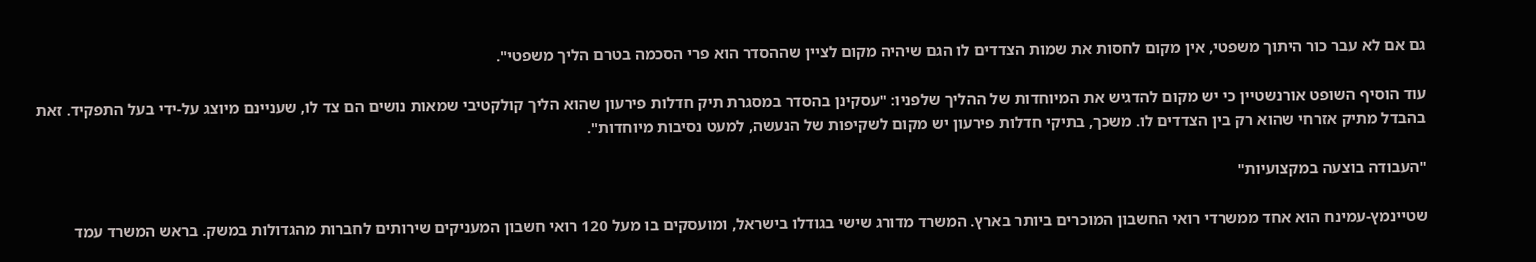גם אם לא עבר כור היתוך משפטי, אין מקום לחסות את שמות הצדדים לו הגם שיהיה מקום לציין שההסדר הוא פרי הסכמה בטרם הליך משפטי".

עוד הוסיף השופט אורנשטיין כי יש מקום להדגיש את המיוחדות של ההליך שלפניו: "עסקינן בהסדר במסגרת תיק חדלות פירעון שהוא הליך קולקטיבי שמאות נושים הם צד לו, שעניינם מיוצג על-ידי בעל התפקיד. זאת בהבדל מתיק אזרחי שהוא רק בין הצדדים לו. משכך, בתיקי חדלות פירעון יש מקום לשקיפות של הנעשה, למעט נסיבות מיוחדות".

"העבודה בוצעה במקצועיות"

שטיינמץ-עמינח הוא אחד ממשרדי רואי החשבון המוכרים ביותר בארץ. המשרד מדורג שישי בגודלו בישראל, ומועסקים בו מעל 120 רואי חשבון המעניקים שירותים לחברות מהגדולות במשק. בראש המשרד עמד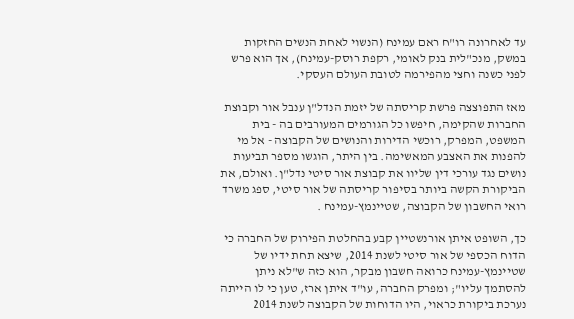עד לאחרונה רו"ח ראם עמינח (הנשוי לאחת הנשים החזקות במשק, מנכ"לית בנק לאומי, רקפת רוסק-עמינח), אך הוא פרש לפני כשנה וחצי מהפירמה לטובת העולם העסקי.

מאז התפוצצה פרשת קריסתה של יזמת הנדל"ן ענבל אור וקבוצת החברות שהקימה, חיפשו כל הגורמים המעורבים בה - בית המשפט, המפרק, רוכשי הדירות והנושים של הקבוצה - אל מי להפנות את האצבע המאשימה. בין היתר, הוגשו מספר תביעות נושים נגד עורכי דין שליוו את קבוצת אור סיטי נדל"ן. ואולם, את הביקורת הקשה ביותר בסיפור קריסתה של אור סיטי, ספג משרד רואי החשבון של הקבוצה, שטיינמץ-עמינח .

כך, השופט איתן אורנשטיין קבע בהחלטת הפירוק של החברה כי הדוח הכספי של אור סיטי לשנת 2014, שיצא תחת ידיו של שטיינמץ-עמינח כרואה חשבון מבקר, הוא כזה ש"לא ניתן להסתמך עליו"; ומפרק החברה, עו"ד איתן ארז, טען כי לו הייתה נערכת ביקורת כראוי, היו הדוחות של הקבוצה לשנת 2014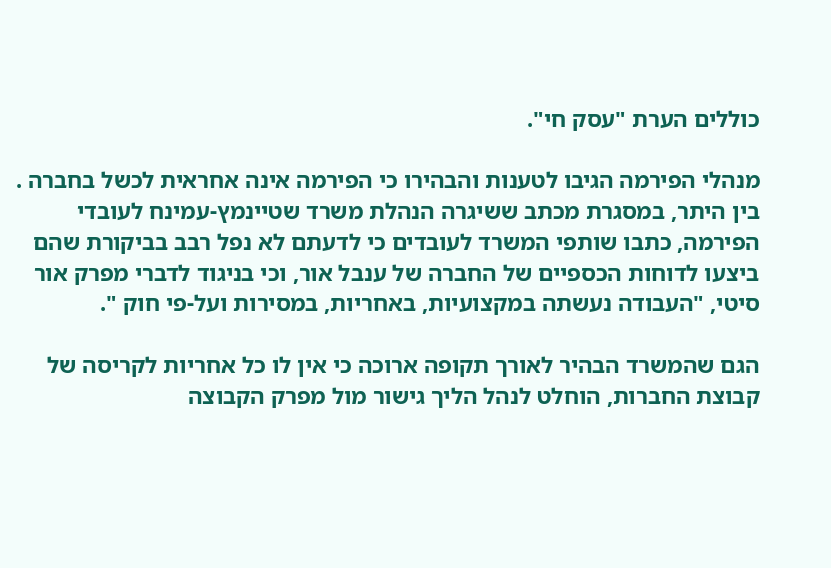כוללים הערת "עסק חי".

מנהלי הפירמה הגיבו לטענות והבהירו כי הפירמה אינה אחראית לכשל בחברה . בין היתר, במסגרת מכתב ששיגרה הנהלת משרד שטיינמץ-עמינח לעובדי הפירמה, כתבו שותפי המשרד לעובדים כי לדעתם לא נפל רבב בביקורת שהם ביצעו לדוחות הכספיים של החברה של ענבל אור, וכי בניגוד לדברי מפרק אור סיטי, "העבודה נעשתה במקצועיות, באחריות, במסירות ועל-פי חוק ".

הגם שהמשרד הבהיר לאורך תקופה ארוכה כי אין לו כל אחריות לקריסה של קבוצת החברות, הוחלט לנהל הליך גישור מול מפרק הקבוצה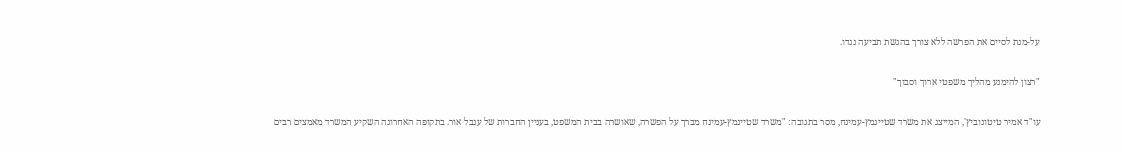על-מנת לסיים את הפרשה ללא צורך בהגשת תביעה נגדו.

"רצון להימנע מהליך משפטי ארוך וסבוך"

עו"ד אמיר טיטונוביץ', המייצג את משרד שטיינמץ-עמינח, מסר בתגובה: "משרד שטיינמץ-עמינח מברך על הפשרה, שאושרה בבית המשפט, בעניין החברות של ענבל אור. בתקופה האחרונה השקיע המשרד מאמצים רבים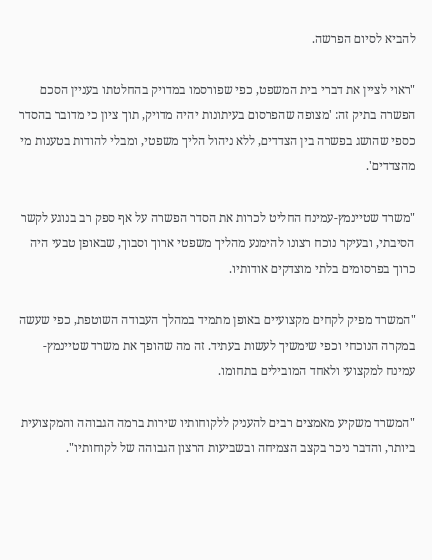להביא לסיום הפרשה.

"ראוי לציין את דברי בית המשפט, כפי שפורסמו במדויק בהחלטתו בעניין הסכם הפשרה בתיק זה: 'מצופה שהפרסום בעיתונות יהיה מדויק, תוך ציון כי מדובר בהסדר כספי שהושג בפשרה בין הצדדים, ללא ניהול הליך משפטי, ומבלי להודות בטענות מי מהצדדים'.

"משרד שטיינמץ-עמינח החליט לכרות את הסדר הפשרה על אף ספק רב בנוגע לקשר הסיבתי, ובעיקר נוכח רצונו להימנע מהליך משפטי ארוך וסבוך, שבאופן טבעי היה כרוך בפרסומים בלתי מוצדקים אודותיו.

"המשרד מפיק לקחים מקצועיים באופן מתמיד במהלך העבודה השוטפת, כפי שעשה במקרה הנוכחי וכפי שימשיך לעשות בעתיד. זה מה שהופך את משרד שטיינמץ-עמינח למקצועי ולאחד המובילים בתחומו.

"המשרד משקיע מאמצים רבים להעניק ללקוחותיו שירות ברמה הגבוהה והמקצועית ביותר, והדבר ניכר בקצב הצמיחה ובשביעות הרצון הגבוהה של לקוחותיו".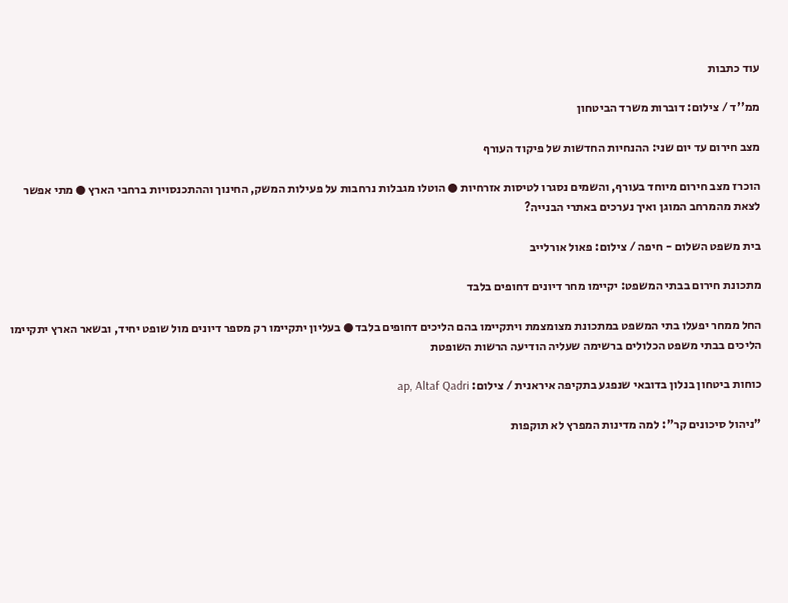עוד כתבות

ממ''ד / צילום: דוברות משרד הביטחון

מצב חירום עד יום שני: ההנחיות החדשות של פיקוד העורף

הוכרז מצב חירום מיוחד בעורף, והשמים נסגרו לטיסות אזרחיות ● הוטלו מגבלות נרחבות על פעילות המשק, החינוך וההתכנסויות ברחבי הארץ ● מתי אפשר לצאת מהמרחב המוגן ואיך נערכים באתרי הבנייה?

בית משפט השלום - חיפה / צילום: פאול אורלייב

מתכונת חירום בבתי המשפט: יקיימו מחר דיונים דחופים בלבד

החל ממחר יפעלו בתי המשפט במתכונת מצומצמת ויתקיימו בהם הליכים דחופים בלבד ● בעליון יתקיימו רק מספר דיונים מול שופט יחיד, ובשאר הארץ יתקיימו הליכים בבתי משפט הכלולים ברשימה שעליה הודיעה הרשות השופטת

כוחות ביטחון בנלון בדובאי שנפגע בתקיפה איראנית / צילום: ap, Altaf Qadri

"ניהול סיכונים קר": למה מדינות המפרץ לא תוקפות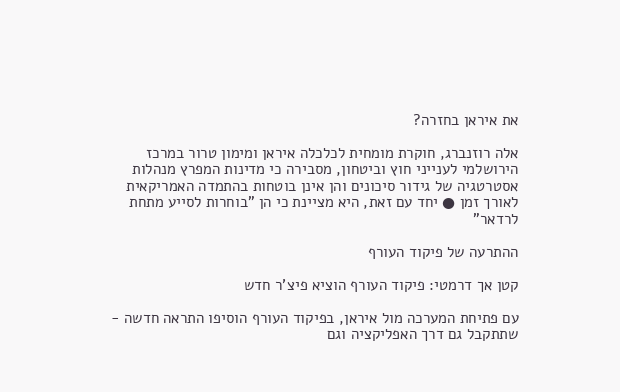את איראן בחזרה?

אלה רוזנברג, חוקרת מומחית לכלכלה איראן ומימון טרור במרכז הירושלמי לענייני חוץ וביטחון, מסבירה כי מדינות המפרץ מנהלות אסטרטגיה של גידור סיכונים והן אינן בוטחות בהתמדה האמריקאית לאורך זמן ● יחד עם זאת, היא מציינת כי הן "בוחרות לסייע מתחת לרדאר"

ההתרעה של פיקוד העורף

קטן אך דרמטי: פיקוד העורף הוציא פיצ'ר חדש

עם פתיחת המערכה מול איראן, בפיקוד העורף הוסיפו התראה חדשה - שתתקבל גם דרך האפליקציה וגם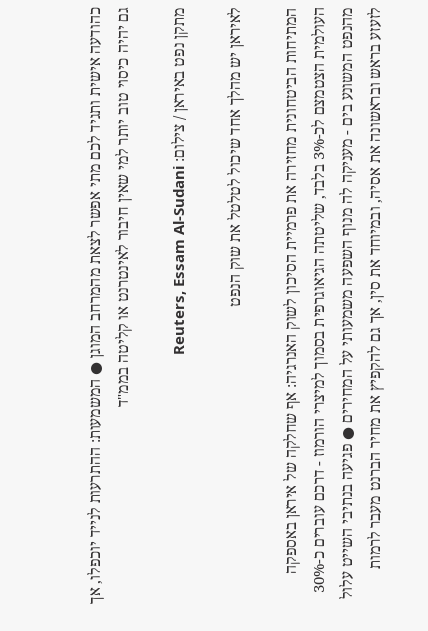כהודעה אישית ותגיד לכם מתי אפשר לצאת מהמרחב המוגן ● המשמעות: ההתרעות לנייד יוכפלו, אך גם יהיה כיסוי טוב יותר למי שאין חיבור לאינטרנט או קליטה בממ"ד

מתקן נפט באיראן / צילום: Reuters, Essam Al-Sudani

לאיראן יש מהלך אחד שיכול לטלטל את שוק הנפט

המתיחות הביטחונית מחזירה את פרמיית הסיכון לשוק האנרגיה: אף שחלקה של איראן באספקה העולמית הצטמצם לכ-3% בלבד, שליטתה הגיאוגרפית בסמוך למיצרי הורמוז - דרכם עוברים כ-30% מהנפט המשונע בים - מעניקה לה מנוף השפעה משמעותי על המחירים ● פגיעה בנתיבי השייט עלול לזעזע בראש ובראשונה את אסיה, ובמיוחד את סין, אך גם להקפיץ את מחיר הברנט מעבר לרמות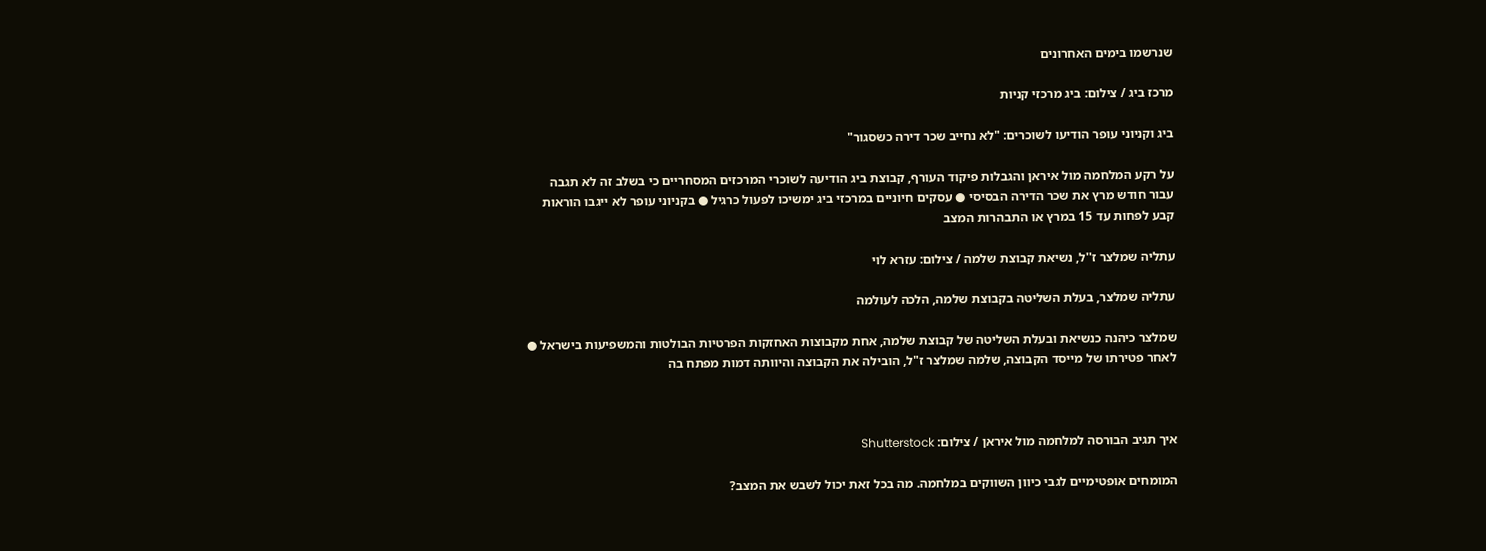שנרשמו בימים האחרונים

מרכז ביג / צילום: ביג מרכזי קניות

ביג וקניוני עופר הודיעו לשוכרים: "לא נחייב שכר דירה כשסגור"

על רקע המלחמה מול איראן והגבלות פיקוד העורף, קבוצת ביג הודיעה לשוכרי המרכזים המסחריים כי בשלב זה לא תגבה עבור חודש מרץ את שכר הדירה הבסיסי ● עסקים חיוניים במרכזי ביג ימשיכו לפעול כרגיל ● בקניוני עופר לא ייגבו הוראות קבע לפחות עד 15 במרץ או התבהרות המצב

עתליה שמלצר ז''ל, נשיאת קבוצת שלמה / צילום: עזרא לוי

עתליה שמלצר, בעלת השליטה בקבוצת שלמה, הלכה לעולמה

שמלצר כיהנה כנשיאת ובעלת השליטה של קבוצת שלמה, אחת מקבוצות האחזקות הפרטיות הבולטות והמשפיעות בישראל ● לאחר פטירתו של מייסד הקבוצה, שלמה שמלצר ז"ל, הובילה את הקבוצה והיוותה דמות מפתח בה



איך תגיב הבורסה למלחמה מול איראן / צילום: Shutterstock

המומחים אופטימיים לגבי כיוון השווקים במלחמה. מה בכל זאת יכול לשבש את המצב?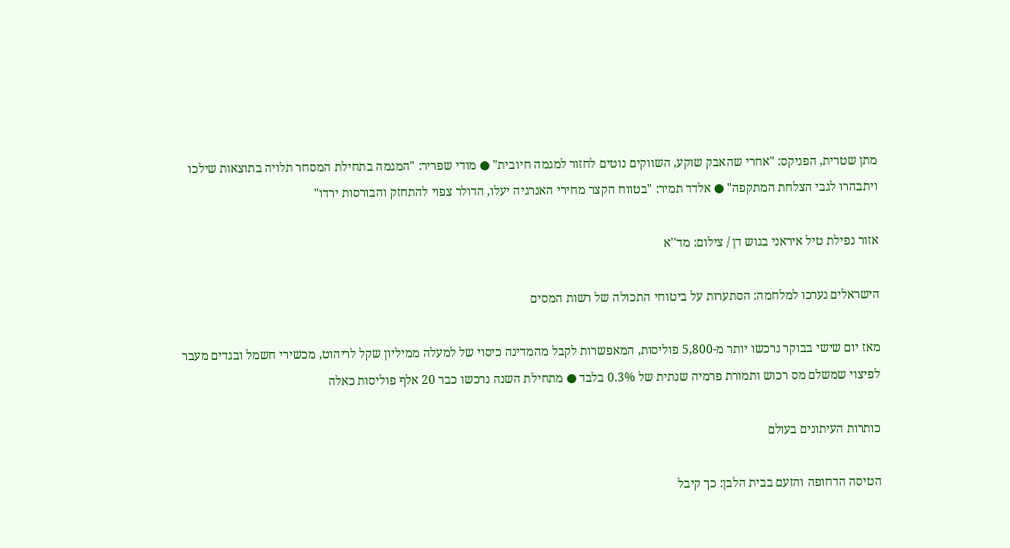מתן שטרית, הפניקס: "אחרי שהאבק שוקע, השווקים נוטים לחזור למגמה חיובית" ● מודי שפריר: "המגמה בתחילת המסחר תלויה בתוצאות שילכו ויתבהרו לגבי הצלחת המתקפה" ● אלדד תמיר: "בטווח הקצר מחירי האנרגיה יעלו, הדולר צפוי להתחזק והבורסות ירדו"

אזור נפילת טיל איראני בגוש דן / צילום: מד''א

הישראלים נערכו למלחמה: הסתערות על ביטוחי התכולה של רשות המסים

מאז יום שישי בבוקר נרכשו יותר מ-5,800 פוליסות, המאפשרות לקבל מהמדינה כיסוי של למעלה ממיליון שקל לריהוט, מכשירי חשמל ובגדים מעבר לפיצוי שמשלם מס רכוש ותמורת פרמיה שנתית של 0.3% בלבד ● מתחילת השנה נרכשו כבר 20 אלף פוליסות כאלה

כותרות העיתונים בעולם

הטיסה הדחופה והזעם בבית הלבן: כך קיבל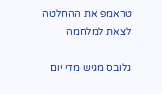טראמפ את ההחלטה לצאת למלחמה

גלובס מגיש מדי יום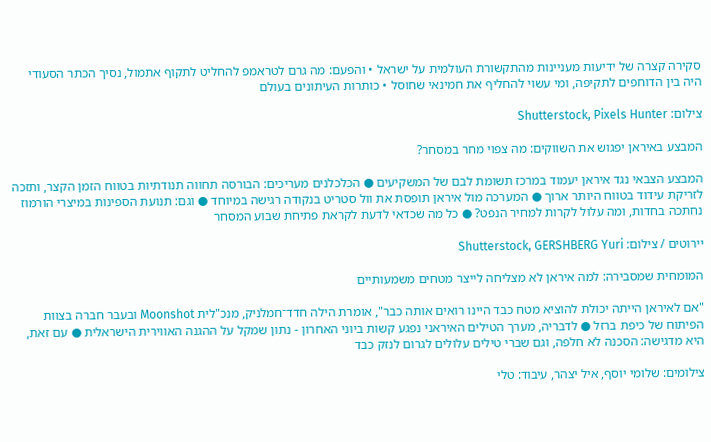סקירה קצרה של ידיעות מעניינות מהתקשורת העולמית על ישראל • והפעם: מה גרם לטראמפ להחליט לתקוף אתמול, נסיך הכתר הסעודי היה בין הדוחפים לתקיפה, ומי עשוי להחליף את חמינאי שחוסל • כותרות העיתונים בעולם

צילום: Shutterstock, Pixels Hunter

המבצע באיראן יפגוש את השווקים: מה צפוי מחר במסחר?

המבצע הצבאי נגד איראן יעמוד במרכז תשומת לבם של המשקיעים ● הכלכלנים מעריכים: הבורסה תחווה תנודתיות בטווח הזמן הקצר, ותזכה לזריקת עידוד בטווח היותר ארוך ● המערכה מול איראן תופסת את וול סטריט בנקודה רגישה במיוחד ● וגם: תנועת הספינות במיצרי הורמוז נחתכה בחדות, ומה עלול לקרות למחיר הנפט? ● כל מה שכדאי לדעת לקראת פתיחת שבוע המסחר

יירוטים / צילום: Shutterstock, GERSHBERG Yuri

המומחית שמסבירה: למה איראן לא מצליחה לייצר מטחים משמעותיים

"אם לאיראן הייתה יכולת להוציא מטח כבד היינו רואים אותה כבר", אומרת הילה חדד־חמלניק, מנכ"לית Moonshot ובעבר חברה בצוות הפיתוח של כיפת ברזל ● לדבריה, מערך הטילים האיראני נפגע קשות ביוני האחרון - נתון שמקל על ההגנה האווירית הישראלית ● עם זאת, היא מדגישה: הסכנה לא חלפה, וגם שברי טילים עלולים לגרום לנזק כבד

צילומים: שלומי יוסף, איל יצהר, עיבוד: טלי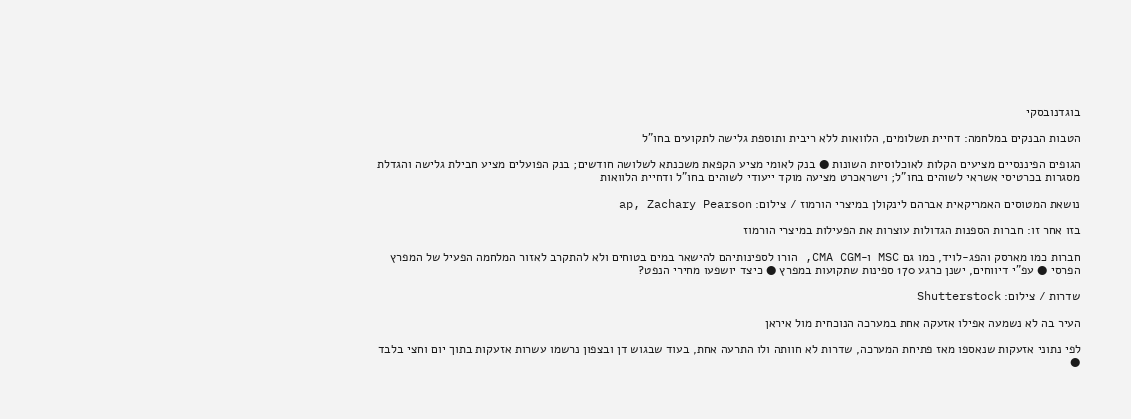בוגדנובסקי

הטבות הבנקים במלחמה: דחיית תשלומים, הלוואות ללא ריבית ותוספת גלישה לתקועים בחו"ל

הגופים הפיננסיים מציעים הקלות לאוכלוסיות השונות ● בנק לאומי מציע הקפאת משכנתא לשלושה חודשים; בנק הפועלים מציע חבילת גלישה והגדלת מסגרות בכרטיסי אשראי לשוהים בחו"ל; וישראכרט מציעה מוקד ייעודי לשוהים בחו"ל ודחיית הלוואות

נושאת המטוסים האמריקאית אברהם לינקולן במיצרי הורמוז / צילום: ap, Zachary Pearson

בזו אחר זו: חברות הספנות הגדולות עוצרות את הפעילות במיצרי הורמוז

חברות כמו מארסק והפג-לויד, כמו גם MSC ו-CMA CGM, הורו לספינותיהם להישאר במים בטוחים ולא להתקרב לאזור המלחמה הפעיל של המפרץ הפרסי ● עפ"י דיווחים, ישנן כרגע 170 ספינות שתקועות במפרץ ● כיצד יושפעו מחירי הנפט?

שדרות / צילום: Shutterstock

העיר בה לא נשמעה אפילו אזעקה אחת במערכה הנוכחית מול איראן

לפי נתוני אזעקות שנאספו מאז פתיחת המערכה, שדרות לא חוותה ולו התרעה אחת, בעוד שבגוש דן ובצפון נרשמו עשרות אזעקות בתוך יום וחצי בלבד ●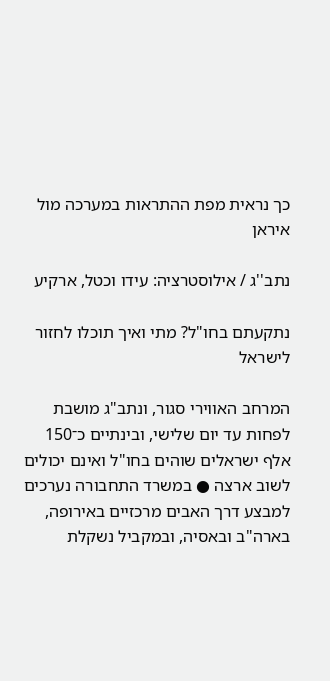כך נראית מפת ההתראות במערכה מול איראן

נתב''ג / אילוסטרציה: עידו וכטל, ארקיע

נתקעתם בחו"ל? מתי ואיך תוכלו לחזור לישראל

המרחב האווירי סגור, ונתב"ג מושבת לפחות עד יום שלישי, ובינתיים כ־150 אלף ישראלים שוהים בחו"ל ואינם יכולים לשוב ארצה ● במשרד התחבורה נערכים למבצע דרך האבים מרכזיים באירופה, בארה"ב ובאסיה, ובמקביל נשקלת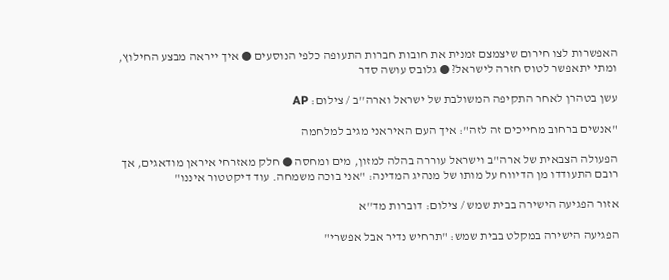האפשרות לצו חירום שיצמצם זמנית את חובות חברות התעופה כלפי הנוסעים ● איך ייראה מבצע החילוץ, ומתי יתאפשר לטוס חזרה לישראל? ● גלובס עושה סדר

עשן בטהרן לאחר התקיפה המשולבת של ישראל וארה''ב / צילום: AP

"אנשים ברחוב מחייכים זה לזה": איך העם האיראני מגיב למלחמה

הפעולה הצבאית של ארה"ב וישראל עוררה בהלה למזון, מים ומחסה ● חלק מאזרחי איראן מודאגים, אך רובם התעודדו מן הדיווח על מותו של מנהיג המדינה: "אני בוכה משמחה. עוד דיקטטור איננו"

אזור הפגיעה הישירה בבית שמש / צילום: דוברות מד''א

הפגיעה הישירה במקלט בבית שמש: "תרחיש נדיר אבל אפשרי"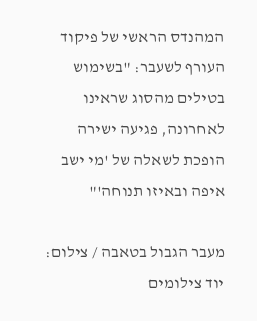המהנדס הראשי של פיקוד העורף לשעבר: "בשימוש בטילים מהסוג שראינו לאחרונה, פגיעה ישירה הופכת לשאלה של 'מי ישב איפה ובאיזו תנוחה'"

מעבר הגבול בטאבה / צילום: יוד צילומים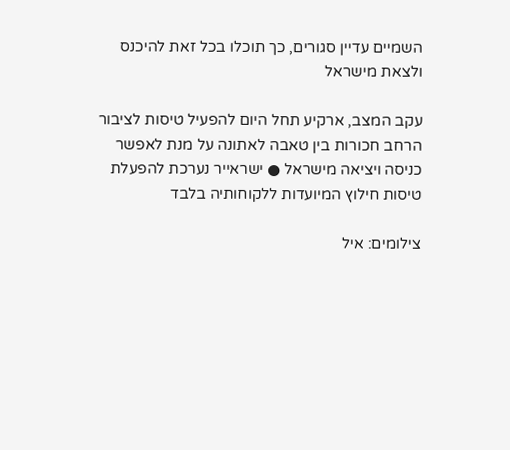השמיים עדיין סגורים, כך תוכלו בכל זאת להיכנס ולצאת מישראל

עקב המצב, ארקיע תחל היום להפעיל טיסות לציבור הרחב חכורות בין טאבה לאתונה על מנת לאפשר כניסה ויציאה מישראל ● ישראייר נערכת להפעלת טיסות חילוץ המיועדות ללקוחותיה בלבד

צילומים: איל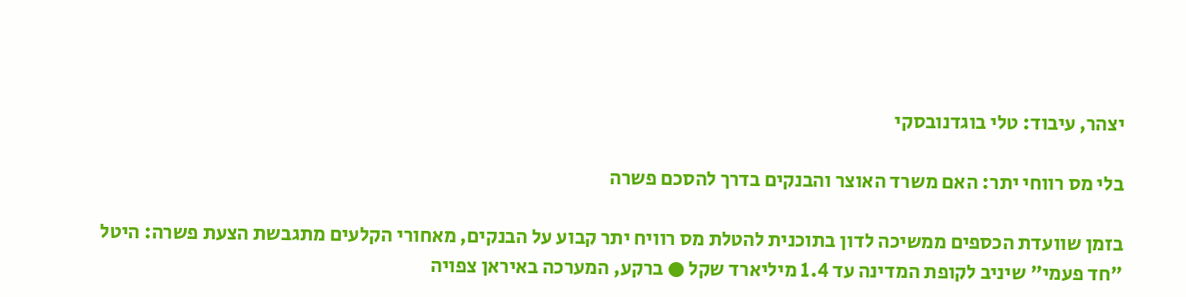יצהר, עיבוד: טלי בוגדנובסקי

בלי מס רווחי יתר: האם משרד האוצר והבנקים בדרך להסכם פשרה

בזמן שוועדת הכספים ממשיכה לדון בתוכנית להטלת מס רוויח יתר קבוע על הבנקים, מאחורי הקלעים מתגבשת הצעת פשרה: היטל "חד פעמי" שיניב לקופת המדינה עד 1.4 מיליארד שקל ● ברקע, המערכה באיראן צפויה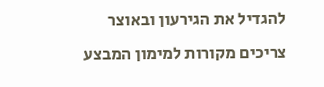להגדיל את הגירעון ובאוצר צריכים מקורות למימון המבצע